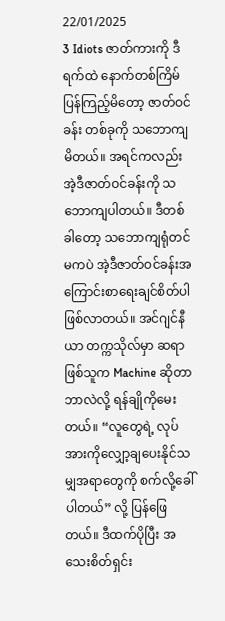22/01/2025
3 Idiots ဇာတ်ကားကို ဒီရက်ထဲ နောက်တစ်ကြိမ် ပြန်ကြည့်မိတော့ ဇာတ်ဝင်ခန်း တစ်ခုကို သဘောကျမိတယ်။ အရင်ကလည်း အဲ့ဒီဇာတ်ဝင်ခန်းကို သဘောကျပါတယ်။ ဒီတစ်ခါတော့ သဘောကျရုံတင်မကပဲ အဲ့ဒီဇာတ်ဝင်ခန်းအကြောင်းစာရေးချင်စိတ်ပါ ဖြစ်လာတယ်။ အင်ဂျင်နီယာ တက္ကသိုလ်မှာ ဆရာဖြစ်သူက Machine ဆိုတာ ဘာလဲလို့ ရန်ချိုကိုမေးတယ်။ “လူတွေရဲ့ လုပ်အားကိုလျှော့ချပေးနိုင်သမျှအရာတွေကို စက်လို့ခေါ်ပါတယ်” လို့ ပြန်ဖြေတယ်။ ဒီထက်ပိုပြီး အသေးစိတ်ရှင်း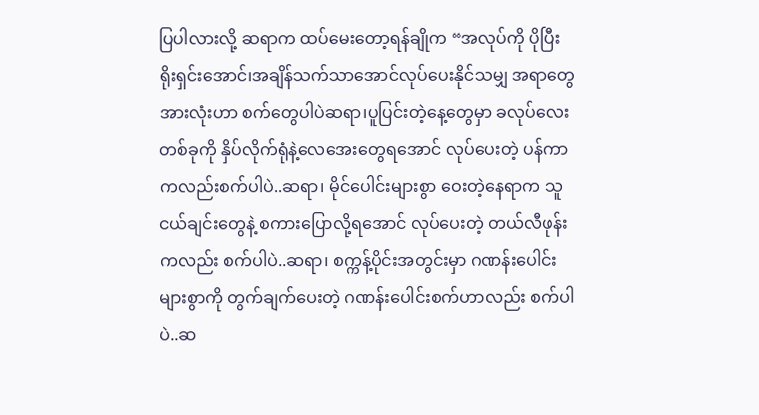ပြပါလားလို့ ဆရာက ထပ်မေးတော့ရန်ချိုက “အလုပ်ကို ပိုပြီးရိုးရှင်းအောင်၊အချိန်သက်သာအောင်လုပ်ပေးနိုင်သမျှ အရာတွေအားလုံးဟာ စက်တွေပါပဲဆရာ၊ပူပြင်းတဲ့နေ့တွေမှာ ခလုပ်လေးတစ်ခုကို နှိပ်လိုက်ရုံနဲ့လေအေးတွေရအောင် လုပ်ပေးတဲ့ ပန်ကာကလည်းစက်ပါပဲ..ဆရာ၊ မိုင်ပေါင်းများစွာ ဝေးတဲ့နေရာက သူငယ်ချင်းတွေနဲ့ စကားပြောလို့ရအောင် လုပ်ပေးတဲ့ တယ်လီဖုန်းကလည်း စက်ပါပဲ..ဆရာ၊ စက္ကန့်ပိုင်းအတွင်းမှာ ဂဏန်းပေါင်းများစွာကို တွက်ချက်ပေးတဲ့ ဂဏန်းပေါင်းစက်ဟာလည်း စက်ပါပဲ..ဆ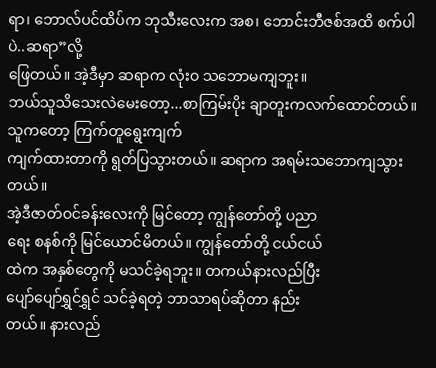ရာ၊ ဘောလ်ပင်ထိပ်က ဘုသီးလေးက အစ၊ ဘောင်းဘီဇစ်အထိ စက်ပါပဲ..ဆရာ”လို့
ဖြေတယ်။ အဲ့ဒီမှာ ဆရာက လုံးဝ သဘောမကျဘူး။
ဘယ်သူသိသေးလဲမေးတော့...စာကြမ်းပိုး ချာတူးကလက်ထောင်တယ်။ သူကတော့ ကြက်တူရွေးကျက်
ကျက်ထားတာကို ရွတ်ပြသွားတယ်။ ဆရာက အရမ်းသဘောကျသွားတယ်။
အဲ့ဒီဇာတ်ဝင်ခန်းလေးကို မြင်တော့ ကျွန်တော်တို့ ပညာ
ရေး စနစ်ကို မြင်ယောင်မိတယ်။ ကျွန်တော်တို့ ငယ်ငယ်
ထဲက အနှစ်တွေကို မသင်ခဲ့ရဘူး။ တကယ်နားလည်ပြီး
ပျော်ပျော်ရွှင်ရွှင် သင်ခဲ့ရတဲ့ ဘာသာရပ်ဆိုတာ နည်း
တယ်။ နားလည်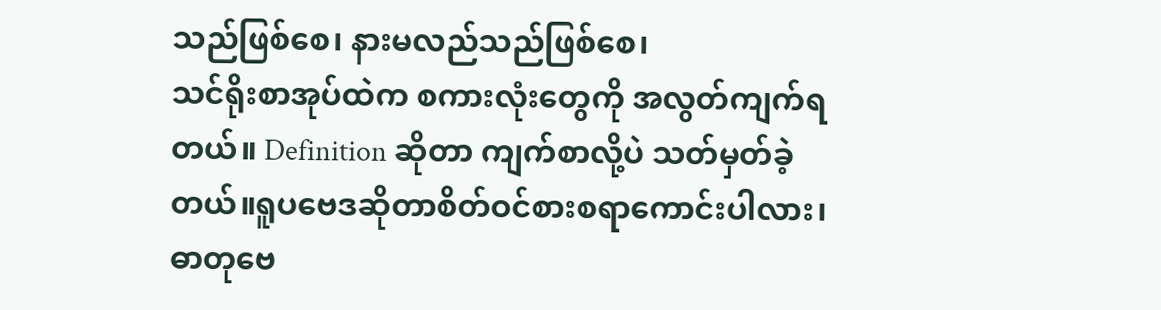သည်ဖြစ်စေ၊ နားမလည်သည်ဖြစ်စေ၊
သင်ရိုးစာအုပ်ထဲက စကားလုံးတွေကို အလွတ်ကျက်ရ
တယ်။ Definition ဆိုတာ ကျက်စာလို့ပဲ သတ်မှတ်ခဲ့
တယ်။ရူပဗေဒဆိုတာစိတ်ဝင်စားစရာကောင်းပါလား၊
ဓာတုဗေ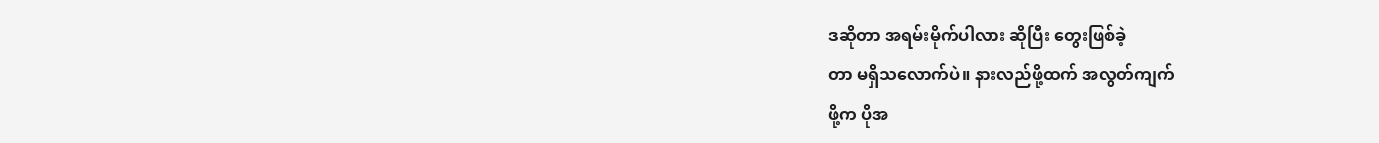ဒဆိုတာ အရမ်းမိုက်ပါလား ဆိုပြီး တွေးဖြစ်ခဲ့
တာ မရှိသလောက်ပဲ။ နားလည်ဖို့ထက် အလွတ်ကျက်
ဖို့က ပိုအ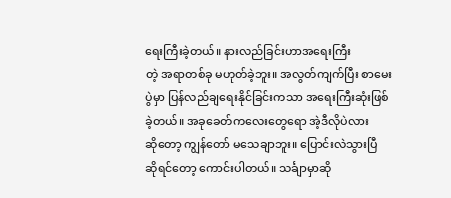ရေးကြီးခဲ့တယ်။ နားလည်ခြင်းဟာအရေးကြီး
တဲ့ အရာတစ်ခု မဟုတ်ခဲ့ဘူး။ အလွတ်ကျက်ပြီး စာမေး
ပွဲမှာ ပြန်လည်ချရေးနိုင်ခြင်းကသာ အရေးကြီးဆုံးဖြစ်
ခဲ့တယ်။ အခုခေတ်ကလေးတွေရော အဲ့ဒီလိုပဲလား
ဆိုတော့ ကျွန်တော် မသေချာဘူး။ ပြောင်းလဲသွားပြီ
ဆိုရင်တော့ ကောင်းပါတယ်။ သင်္ချာမှာဆို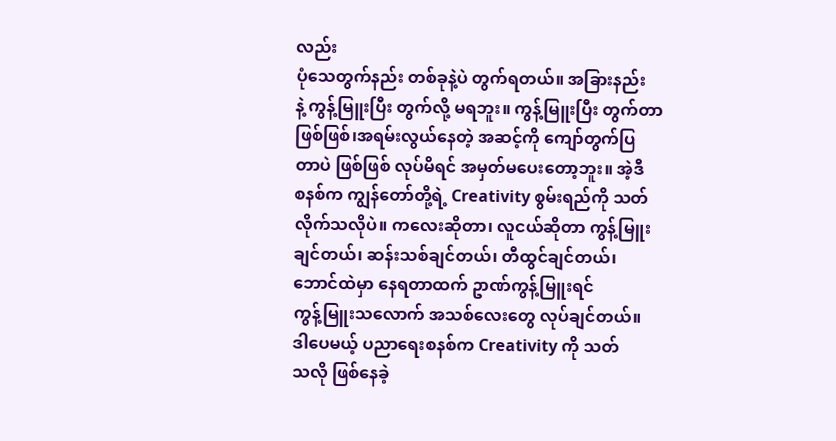လည်း
ပုံသေတွက်နည်း တစ်ခုနဲ့ပဲ တွက်ရတယ်။ အခြားနည်း
နဲ့ ကွန့်မြူးပြီး တွက်လို့ မရဘူး။ ကွန့်မြူးပြီး တွက်တာ
ဖြစ်ဖြစ်၊အရမ်းလွယ်နေတဲ့ အဆင့်ကို ကျော်တွက်ပြ
တာပဲ ဖြစ်ဖြစ် လုပ်မိရင် အမှတ်မပေးတော့ဘူး။ အဲ့ဒီ
စနစ်က ကျွန်တော်တို့ရဲ့ Creativity စွမ်းရည်ကို သတ်
လိုက်သလိုပဲ။ ကလေးဆိုတာ၊ လူငယ်ဆိုတာ ကွန့်မြူး
ချင်တယ်၊ ဆန်းသစ်ချင်တယ်၊ တီထွင်ချင်တယ်၊
ဘောင်ထဲမှာ နေရတာထက် ဥာဏ်ကွန့်မြူးရင်
ကွန့်မြူးသလောက် အသစ်လေးတွေ လုပ်ချင်တယ်။
ဒါပေမယ့် ပညာရေးစနစ်က Creativity ကို သတ်
သလို ဖြစ်နေခဲ့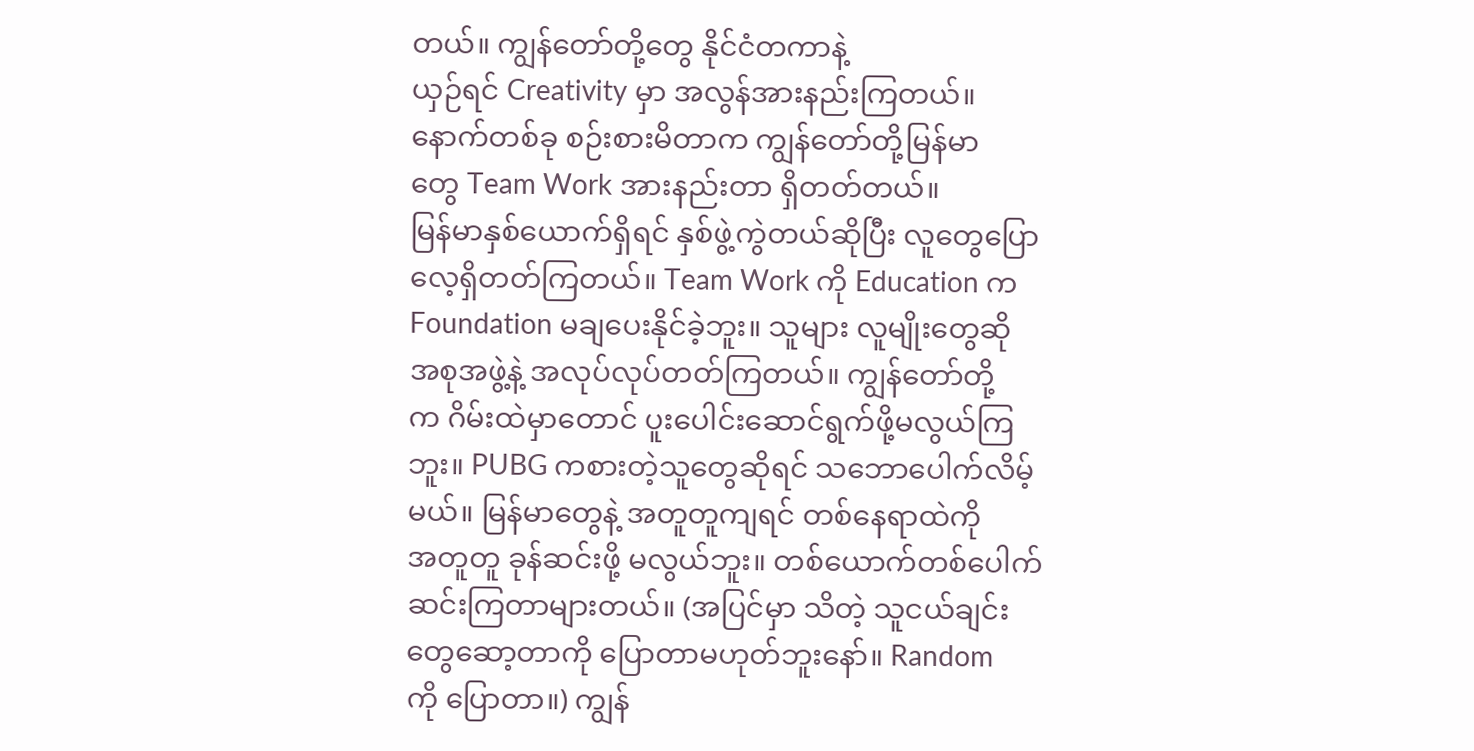တယ်။ ကျွန်တော်တို့တွေ နိုင်ငံတကာနဲ့
ယှဉ်ရင် Creativity မှာ အလွန်အားနည်းကြတယ်။
နောက်တစ်ခု စဉ်းစားမိတာက ကျွန်တော်တို့မြန်မာ
တွေ Team Work အားနည်းတာ ရှိတတ်တယ်။
မြန်မာနှစ်ယောက်ရှိရင် နှစ်ဖွဲ့ကွဲတယ်ဆိုပြီး လူတွေပြော
လေ့ရှိတတ်ကြတယ်။ Team Work ကို Education က
Foundation မချပေးနိုင်ခဲ့ဘူး။ သူများ လူမျိုးတွေဆို
အစုအဖွဲ့နဲ့ အလုပ်လုပ်တတ်ကြတယ်။ ကျွန်တော်တို့
က ဂိမ်းထဲမှာတောင် ပူးပေါင်းဆောင်ရွက်ဖို့မလွယ်ကြ
ဘူး။ PUBG ကစားတဲ့သူတွေဆိုရင် သဘောပေါက်လိမ့်
မယ်။ မြန်မာတွေနဲ့ အတူတူကျရင် တစ်နေရာထဲကို
အတူတူ ခုန်ဆင်းဖို့ မလွယ်ဘူး။ တစ်ယောက်တစ်ပေါက်
ဆင်းကြတာများတယ်။ (အပြင်မှာ သိတဲ့ သူငယ်ချင်း
တွေဆော့တာကို ပြောတာမဟုတ်ဘူးနော်။ Random
ကို ပြောတာ။) ကျွန်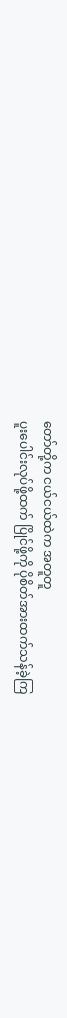တော်တို့က ငယ်ငယ်ထဲက အတူတူ
ပူးပေါင်းလုပ်ဖို့ထက် ပြိုင်ဖို့ကို ပိုစိတ်အားထက်သန်ခဲ့ကြ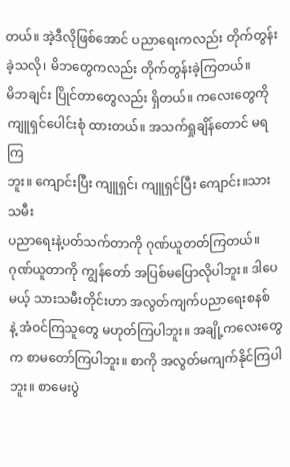တယ်။ အဲ့ဒီလိုဖြစ်အောင် ပညာရေးကလည်း တိုက်တွန်း
ခဲ့သလို၊ မိဘတွေကလည်း တိုက်တွန်းခဲ့ကြတယ်။
မိဘချင်း ပြိုင်တာတွေလည်း ရှိတယ်။ ကလေးတွေကို
ကျူရှင်ပေါင်းစုံ ထားတယ်။ အသက်ရှုချိန်တောင် မရကြ
ဘူး။ ကျောင်းပြီး ကျူရှင်၊ ကျူရှင်ပြီး ကျောင်း။သားသမီး
ပညာရေးနဲ့ပတ်သက်တာကို ဂုဏ်ယူတတ်ကြတယ်။
ဂုဏ်ယူတာကို ကျွန်တော် အပြစ်မပြောလိုပါဘူး။ ဒါပေ
မယ့် သားသမီးတိုင်းဟာ အလွတ်ကျက်ပညာရေးစနစ်
နဲ့ အံဝင်ကြသူတွေ မဟုတ်ကြပါဘူး။ အချို့ကလေးတွေ
က စာမတော်ကြပါဘူး။ စာကို အလွတ်မကျက်နိုင်ကြပါ
ဘူး။ စာမေးပွဲ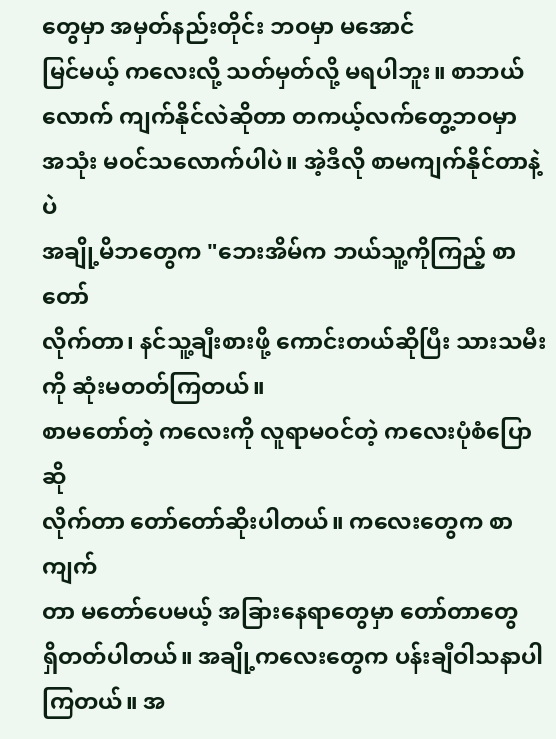တွေမှာ အမှတ်နည်းတိုင်း ဘဝမှာ မအောင်
မြင်မယ့် ကလေးလို့ သတ်မှတ်လို့ မရပါဘူး။ စာဘယ်
လောက် ကျက်နိုင်လဲဆိုတာ တကယ့်လက်တွေ့ဘဝမှာ
အသုံး မဝင်သလောက်ပါပဲ။ အဲ့ဒီလို စာမကျက်နိုင်တာနဲ့ပဲ
အချို့မိဘတွေက "ဘေးအိမ်က ဘယ်သူ့ကိုကြည့် စာတော်
လိုက်တာ၊ နင်သူ့ချီးစားဖို့ ကောင်းတယ်ဆိုပြီး သားသမီး
ကို ဆုံးမတတ်ကြတယ်။
စာမတော်တဲ့ ကလေးကို လူရာမဝင်တဲ့ ကလေးပုံစံပြောဆို
လိုက်တာ တော်တော်ဆိုးပါတယ်။ ကလေးတွေက စာကျက်
တာ မတော်ပေမယ့် အခြားနေရာတွေမှာ တော်တာတွေ
ရှိတတ်ပါတယ်။ အချို့ကလေးတွေက ပန်းချီဝါသနာပါ
ကြတယ်။ အ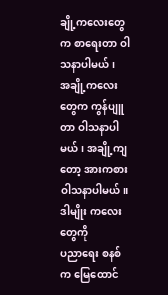ချို့ကလေးတွေက စာရေးတာ ဝါသနာပါမယ်၊
အချို့ကလေးတွေက ကွန်ပျူတာ ဝါသနာပါမယ်၊ အချို့ကျ
တော့ အားကစား ဝါသနာပါမယ်။ ဒါမျိုး ကလေးတွေကို
ပညာရေး စနစ်က မြေထောင်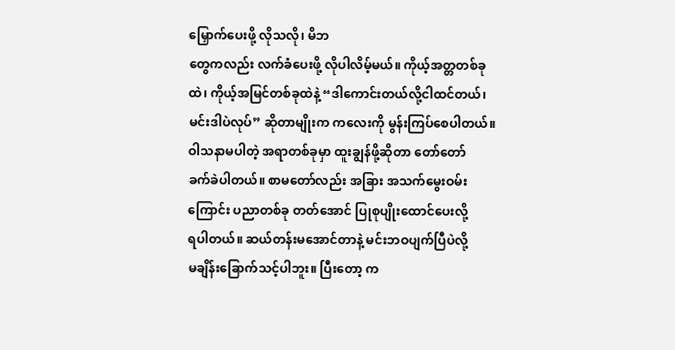မြှောက်ပေးဖို့ လိုသလို၊ မိဘ
တွေကလည်း လက်ခံပေးဖို့ လိုပါလိမ့်မယ်။ ကိုယ့်အတ္တတစ်ခု
ထဲ၊ ကိုယ့်အမြင်တစ်ခုထဲနဲ့ “ဒါကောင်းတယ်လို့ငါထင်တယ်၊
မင်းဒါပဲလုပ်” ဆိုတာမျိုးက ကလေးကို မွန်းကြပ်စေပါတယ်။
ဝါသနာမပါတဲ့ အရာတစ်ခုမှာ ထူးချွန်ဖို့ဆိုတာ တော်တော်
ခက်ခဲပါတယ်။ စာမတော်လည်း အခြား အသက်မွေးဝမ်း
ကြောင်း ပညာတစ်ခု တတ်အောင် ပြုစုပျိုးထောင်ပေးလို့
ရပါတယ်။ ဆယ်တန်းမအောင်တာနဲ့ မင်းဘဝပျက်ပြီပဲလို့
မချိန်းခြောက်သင့်ပါဘူး။ ပြီးတော့ က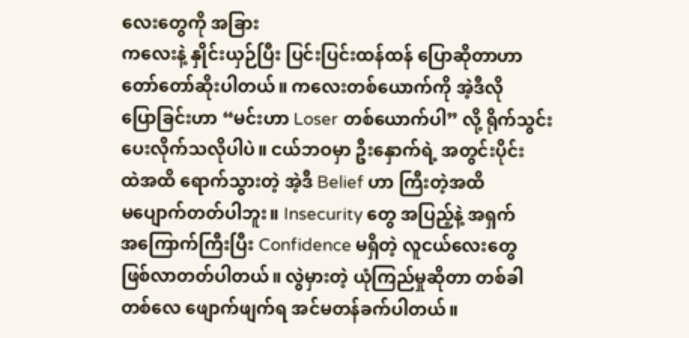လေးတွေကို အခြား
ကလေးနဲ့ နှိုင်းယှဉ်ပြီး ပြင်းပြင်းထန်ထန် ပြောဆိုတာဟာ
တော်တော်ဆိုးပါတယ်။ ကလေးတစ်ယောက်ကို အဲ့ဒီလို
ပြောခြင်းဟာ “မင်းဟာ Loser တစ်ယောက်ပါ” လို့ ရိုက်သွင်း
ပေးလိုက်သလိုပါပဲ။ ငယ်ဘဝမှာ ဦးနှောက်ရဲ့ အတွင်းပိုင်း
ထဲအထိ ရောက်သွားတဲ့ အဲ့ဒီ Belief ဟာ ကြီးတဲ့အထိ
မပျောက်တတ်ပါဘူး။ Insecurity တွေ အပြည့်နဲ့ အရှက်
အကြောက်ကြီးပြီး Confidence မရှိတဲ့ လူငယ်လေးတွေ
ဖြစ်လာတတ်ပါတယ်။ လွဲမှားတဲ့ ယုံကြည်မှုဆိုတာ တစ်ခါ
တစ်လေ ဖျောက်ဖျက်ရ အင်မတန်ခက်ပါတယ်။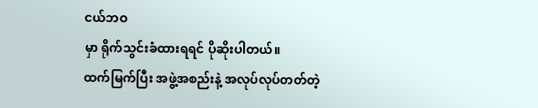ငယ်ဘဝ
မှာ ရိုက်သွင်းခံထားရရင် ပိုဆိုးပါတယ်။
ထက်မြက်ပြီး အဖွဲ့အစည်းနဲ့ အလုပ်လုပ်တတ်တဲ့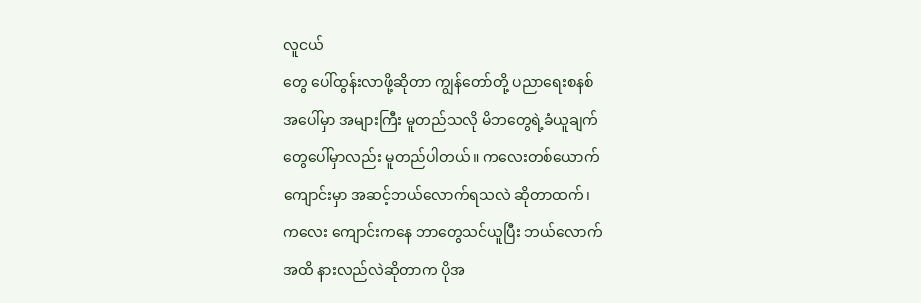လူငယ်
တွေ ပေါ်ထွန်းလာဖို့ဆိုတာ ကျွန်တော်တို့ ပညာရေးစနစ်
အပေါ်မှာ အများကြီး မူတည်သလို မိဘတွေရဲ့ခံယူချက်
တွေပေါ်မှာလည်း မူတည်ပါတယ်။ ကလေးတစ်ယောက်
ကျောင်းမှာ အဆင့်ဘယ်လောက်ရသလဲ ဆိုတာထက်၊
ကလေး ကျောင်းကနေ ဘာတွေသင်ယူပြီး ဘယ်လောက်
အထိ နားလည်လဲဆိုတာက ပိုအ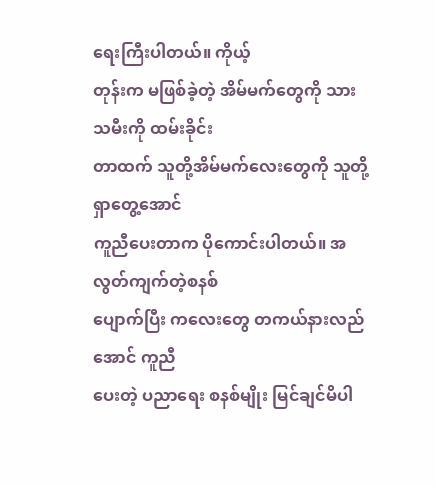ရေးကြီးပါတယ်။ ကိုယ့်
တုန်းက မဖြစ်ခဲ့တဲ့ အိမ်မက်တွေကို သားသမီးကို ထမ်းခိုင်း
တာထက် သူတို့အိမ်မက်လေးတွေကို သူတို့ရှာတွေ့အောင်
ကူညီပေးတာက ပိုကောင်းပါတယ်။ အလွတ်ကျက်တဲ့စနစ်
ပျောက်ပြီး ကလေးတွေ တကယ်နားလည်အောင် ကူညီ
ပေးတဲ့ ပညာရေး စနစ်မျိုး မြင်ချင်မိပါ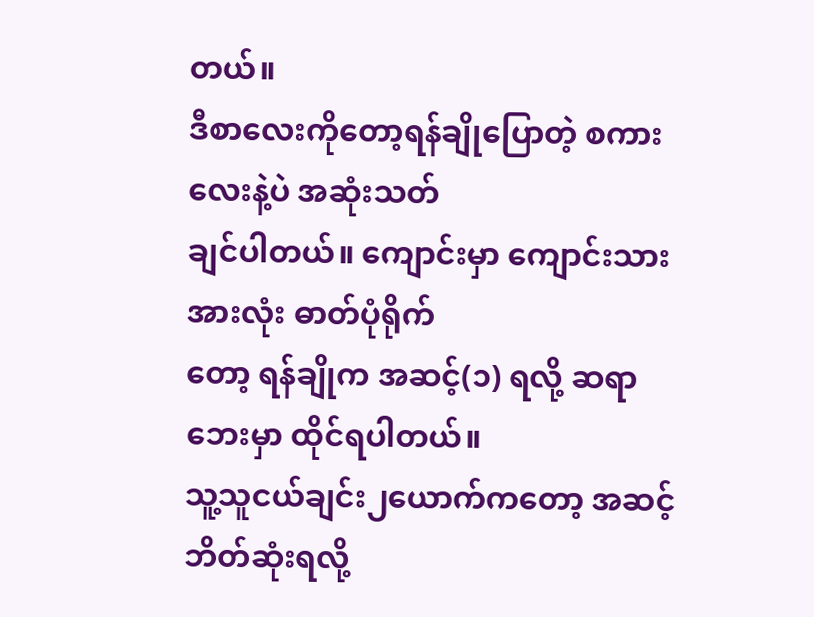တယ်။
ဒီစာလေးကိုတော့ရန်ချိုပြောတဲ့ စကားလေးနဲ့ပဲ အဆုံးသတ်
ချင်ပါတယ်။ ကျောင်းမှာ ကျောင်းသားအားလုံး ဓာတ်ပုံရိုက်
တော့ ရန်ချိုက အဆင့်(၁) ရလို့ ဆရာဘေးမှာ ထိုင်ရပါတယ်။
သူ့သူငယ်ချင်း၂ယောက်ကတော့ အဆင့်ဘိတ်ဆုံးရလို့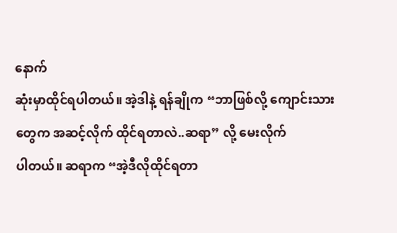နောက်
ဆုံးမှာထိုင်ရပါတယ်။ အဲ့ဒါနဲ့ ရန်ချိုက “ဘာဖြစ်လို့ ကျောင်းသား
တွေက အဆင့်လိုက် ထိုင်ရတာလဲ..ဆရာ” လို့ မေးလိုက်
ပါတယ်။ ဆရာက “အဲ့ဒီလိုထိုင်ရတာ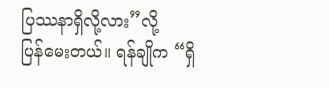ပြဿနာရှိလို့လား”လို့
ပြန်မေးတယ်။ ရန်ချိုက “ရှိ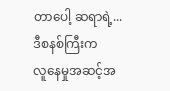တာပေါ့ ဆရာရဲ့...ဒီစနစ်ကြီးက
လူနေမှုအဆင့်အ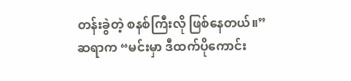တန်းခွဲတဲ့ စနစ်ကြီးလို ဖြစ်နေတယ်။”
ဆရာက “မင်းမှာ ဒီထက်ပိုကောင်း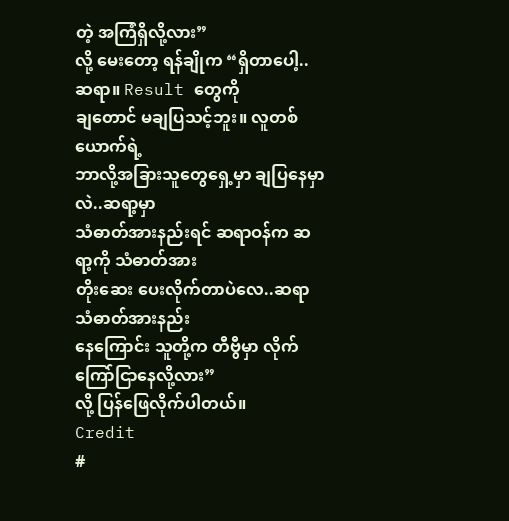တဲ့ အကြံရှိလို့လား”
လို့ မေးတော့ ရန်ချိုက “ရှိတာပေါ့..ဆရာ။ Result တွေကို
ချတောင် မချပြသင့်ဘူး။ လူတစ်ယောက်ရဲ့
ဘာလို့အခြားသူတွေရှေ့မှာ ချပြနေမှာလဲ..ဆရာ့မှာ
သံဓာတ်အားနည်းရင် ဆရာဝန်က ဆရာ့ကို သံဓာတ်အား
တိုးဆေး ပေးလိုက်တာပဲလေ..ဆရာ သံဓာတ်အားနည်း
နေကြောင်း သူတို့က တီဗွီမှာ လိုက်ကြော်ငြာနေလို့လား”
လို့ ပြန်ဖြေလိုက်ပါတယ်။
Credit
#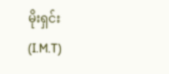မိုးရှင်း (I.M.T)